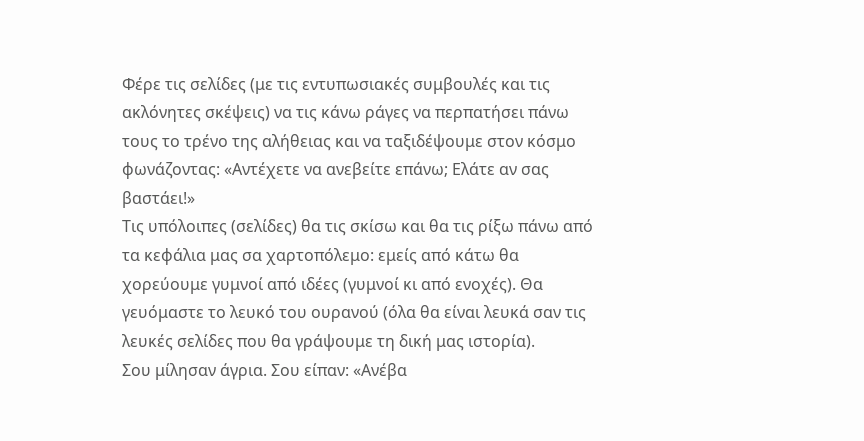Φέρε τις σελίδες (με τις εντυπωσιακές συμβουλές και τις ακλόνητες σκέψεις) να τις κάνω ράγες να περπατήσει πάνω τους το τρένο της αλήθειας και να ταξιδέψουμε στον κόσμο φωνάζοντας: «Αντέχετε να ανεβείτε επάνω; Ελάτε αν σας βαστάει!»
Τις υπόλοιπες (σελίδες) θα τις σκίσω και θα τις ρίξω πάνω από τα κεφάλια μας σα χαρτοπόλεμο: εμείς από κάτω θα χορεύουμε γυμνοί από ιδέες (γυμνοί κι από ενοχές). Θα γευόμαστε το λευκό του ουρανού (όλα θα είναι λευκά σαν τις λευκές σελίδες που θα γράψουμε τη δική μας ιστορία).
Σου μίλησαν άγρια. Σου είπαν: «Ανέβα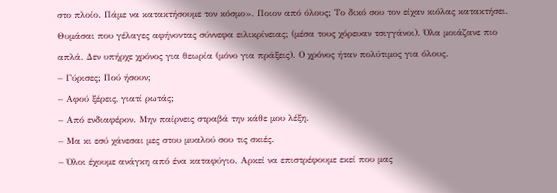στο πλοίο. Πάμε να κατακτήσουμε τον κόσμο». Ποιον από όλους; Το δικό σου τον είχαν κιόλας κατακτήσει. Θυμάσαι που γέλαγες αφήνοντας σύννεφα ειλικρίνειας; (μέσα τους χόρευαν τσιγγάνοι). Όλα μοιάζανε πιο απλά. Δεν υπήρχε χρόνος για θεωρία (μόνο για πράξεις). Ο χρόνος ήταν πολύτιμος για όλους.
– Γύρισες; Πού ήσουν;
– Αφού ξέρεις, γιατί ρωτάς;
– Από ενδιαφέρον. Μην παίρνεις στραβά την κάθε μου λέξη.
– Μα κι εσύ χάνεσαι μες στου μυαλού σου τις σκιές.
– Όλοι έχουμε ανάγκη από ένα καταφύγιο. Αρκεί να επιστρέφουμε εκεί που μας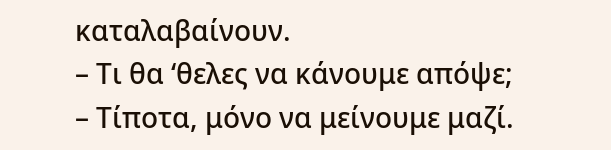καταλαβαίνουν.
– Τι θα ‘θελες να κάνουμε απόψε;
– Τίποτα, μόνο να μείνουμε μαζί.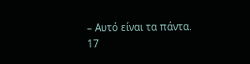– Αυτό είναι τα πάντα.
17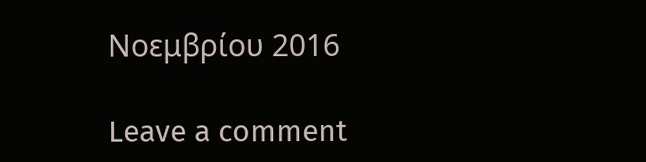Νοεμβρίου 2016

Leave a comment